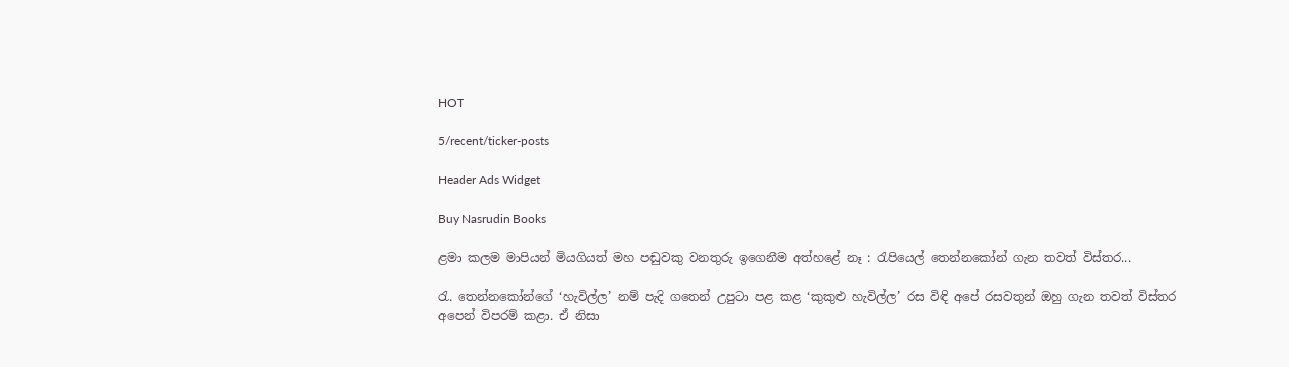HOT

5/recent/ticker-posts

Header Ads Widget

Buy Nasrudin Books

ළමා කලම මාපියන් මියගියත් මහ පඬුවකු වනතුරු ඉගෙනීම අත්හළේ නෑ : රැපියෙල් තෙන්නකෝන් ගැන තවත් විස්තර...

රැ. තෙන්නකෝන්ගේ ‘හැවිල්ල’ නම් පැදි ගතෙන් උපුටා පළ කළ ‘කුකුළු හැවිල්ල’ රස විඳි අපේ රසවතුන් ඔහු ගැන තවත් විස්තර අපෙන් විපරම් කළා. ඒ නිසා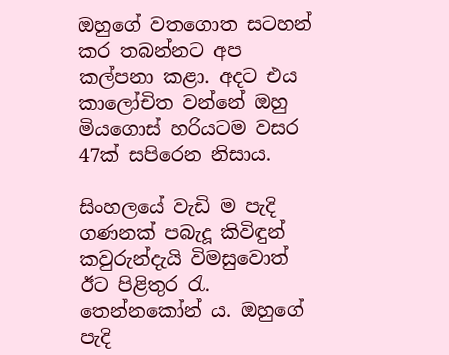ඔහුගේ වතගොත සටහන් කර තබන්නට අප කල්පනා කළා. අදට එය කාලෝචිත වන්නේ ඔහු මියගොස් හරියටම වසර 47ක් සපිරෙන නිසාය.

සිංහලයේ වැඩි ම පැදි ගණනක් පබැදූ කිවිඳුන් කවුරුන්දැයි විමසුවොත් ඊට පිළිතුර රැ. තෙන්නකෝන් ය. ඔහුගේ පැදි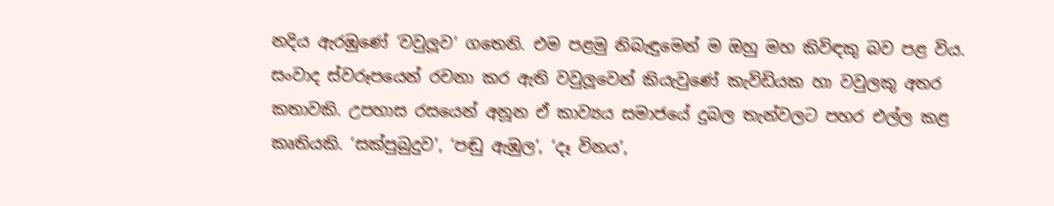නදිය ඇරඹුණේ ‘වවුලූව’ ගතෙනි. එම පළමු නිබැඳුමෙන් ම ඔහු මහ කිවිඳකු බව පළ විය. සංවාද ස්වරූපයෙන් රචනා කර ඇති වවුලූවෙන් කියැවුණේ කැවිඩියක හා වවුලකු අතර කතාවකි. උපහාස රසයෙන් අනූන ඒ කාව්‍යය සමාජයේ දුබල තැන්වලට පහර එල්ල කළ කෘතියකි. ‘සක්පුබුදුව’, ‘පඬු ඇඹුල’, ‘දෑ විනය’,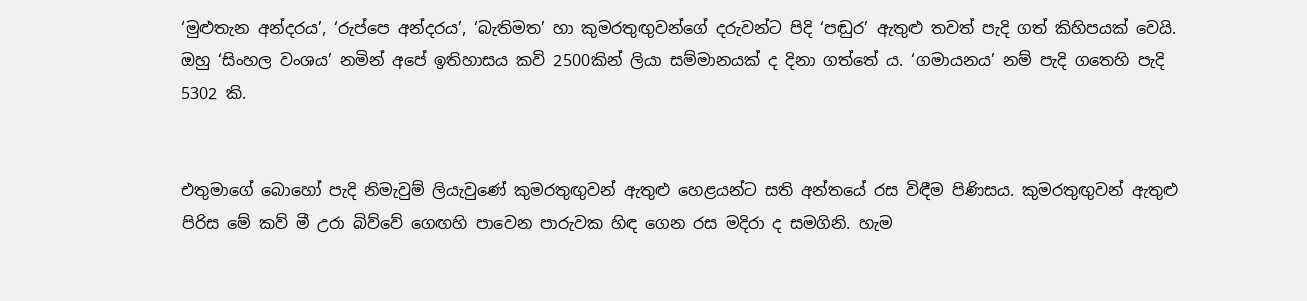‘මුළුතැන අන්දරය’, ‘රුප්පෙ අන්දරය’, ‘බැතිමත’ හා කුමරතුඟුවන්ගේ දරුවන්ට පිදි ‘පඬුර’ ඇතුළු තවත් පැදි ගත් කිහිපයක් වෙයි. ඔහු ‘සිංහල වංශය’ නමින් අපේ ඉතිහාසය කවි 2500කින් ලියා සම්මානයක් ද දිනා ගත්තේ ය. ‘ගමායනය’ නම් පැදි ගතෙහි පැදි 5302 කි.


එතුමාගේ බොහෝ පැදි නිමැවුම් ලියැවුණේ කුමරතුඟුවන් ඇතුළු හෙළයන්ට සති අන්තයේ රස විඳීම පිණිසය. කුමරතුඟුවන් ඇතුළු පිරිස මේ කව් මී උරා බිව්වේ ගෙඟහි පාවෙන පාරුවක හිඳ ගෙන රස මදිරා ද සමගිනි. හැම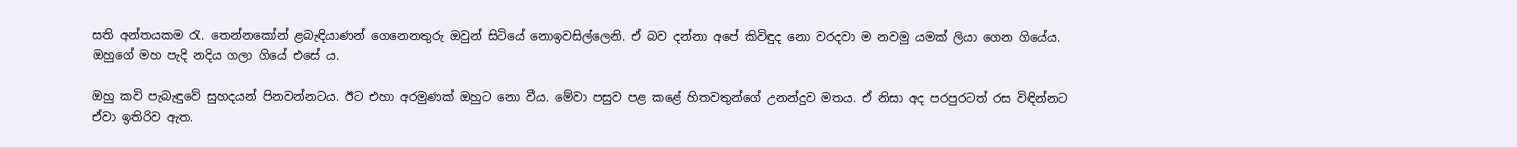සති අන්තයකම රැ. තෙන්නකෝන් ළබැඳියාණන් ගෙනෙනතුරු ඔවුන් සිටියේ නොඉවසිල්ලෙනි. ඒ බව දන්නා අපේ කිවිඳුද නො වරදවා ම නවමු යමක් ලියා ගෙන ගියේය. ඔහුගේ මහ පැදි නදිය ගලා ගියේ එසේ ය.

ඔහු කවි පැබැඳුවේ සුහදයන් පිනවන්නටය. ඊට එහා අරමුණක් ඔහුට නො වීය. මේවා පසුව පළ කළේ හිතවතුන්ගේ උනන්දුව මතය. ඒ නිසා අද පරපුරටත් රස විඳින්නට ඒවා ඉතිරිව ඇත.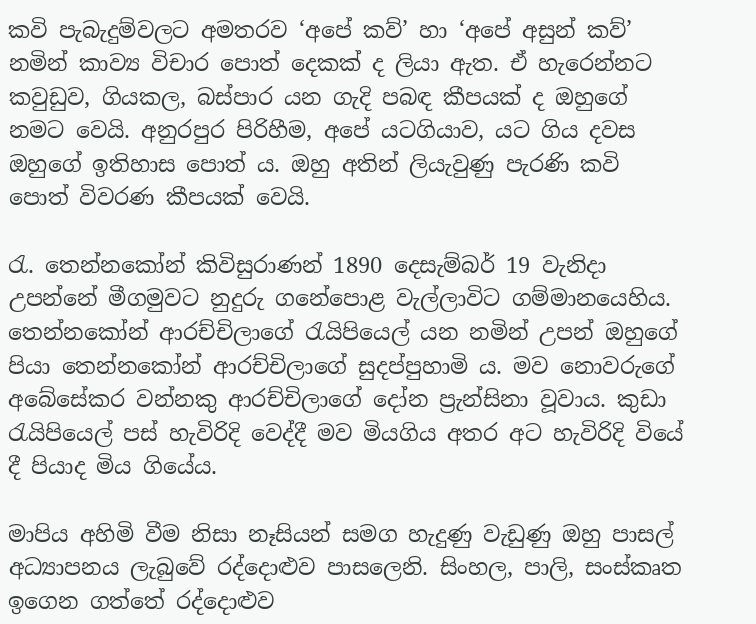කවි පැබැදුම්වලට අමතරව ‘අපේ කව්’ හා ‘අපේ අසුන් කව්’ නමින් කාව්‍ය විචාර පොත් දෙකක් ද ලියා ඇත. ඒ හැරෙන්නට කවුඩුව, ගියකල, බස්පාර යන ගැදි පබඳ කීපයක් ද ඔහුගේ නමට වෙයි. අනුරපුර පිරිහීම, අපේ යටගියාව, යට ගිය දවස ඔහුගේ ඉතිහාස පොත් ය. ඔහු අතින් ලියැවුණු පැරණි කවි පොත් විවරණ කීපයක් වෙයි.

රැ. තෙන්නකෝන් කිවිසුරාණන් 1890 දෙසැම්බර් 19 වැනිදා උපන්නේ මීගමුවට නුදුරු ගනේපොළ වැල්ලාවිට ගම්මානයෙහිය. තෙන්නකෝන් ආරච්චිලාගේ රැයිපියෙල් යන නමින් උපන් ඔහුගේ පියා තෙන්නකෝන් ආරච්චිලාගේ සුදප්පුහාමි ය. මව නොවරුගේ අබේසේකර වන්නකු ආරච්චිලාගේ දෝන ප්‍රැන්සිනා වූවාය. කුඩා රැයිපියෙල් පස් හැවිරිදි වෙද්දී මව මියගිය අතර අට හැවිරිදි වියේ දී පියාද මිය ගියේය.

මාපිය අහිමි වීම නිසා නෑසියන් සමග හැදුණු වැඩුණු ඔහු පාසල් අධ්‍යාපනය ලැබුවේ රද්දොළුව පාසලෙනි. සිංහල, පාලි, සංස්කෘත ඉගෙන ගත්තේ රද්දොළුව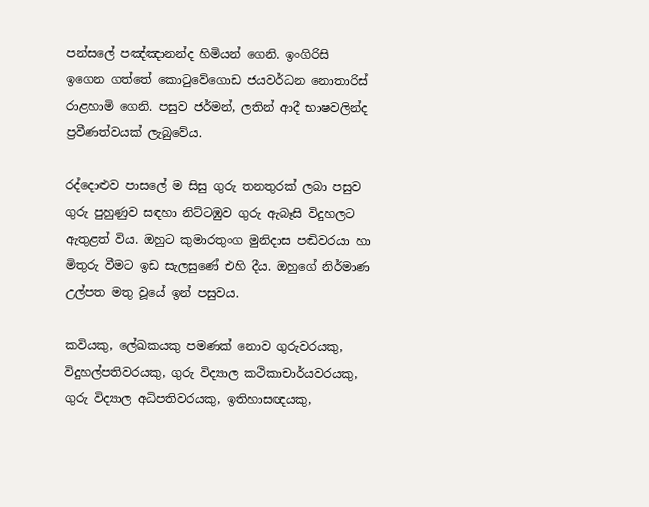පන්සලේ පඤ්ඤානන්ද හිමියන් ගෙනි. ඉංගිරිසි ඉගෙන ගත්තේ කොටුවේගොඩ ජයවර්ධන නොතාරිස් රාළහාමි ගෙනි. පසුව ජර්මන්, ලතින් ආදී භාෂවලින්ද ප්‍රවීණත්වයක් ලැබුවේය.

රද්දොළුව පාසලේ ම සිසු ගුරු තනතුරක් ලබා පසුව ගුරු පුහුණුව සඳහා නිට්ටඹුව ගුරු ඇබෑසි විදුහලට ඇතුළත් විය. ඔහුට කුමාරතුංග මුනිදාස පඬිවරයා හා මිතුරු වීමට ඉඩ සැලසුණේ එහි දීය. ඔහුගේ නිර්මාණ උල්පත මතු වූයේ ඉන් පසුවය.

කවියකු, ලේඛකයකු පමණක් නොව ගුරුවරයකු, විදුහල්පතිවරයකු, ගුරු විද්‍යාල කථිකාචාර්යවරයකු, ගුරු විද්‍යාල අධිපතිවරයකු, ඉතිහාසඥයකු,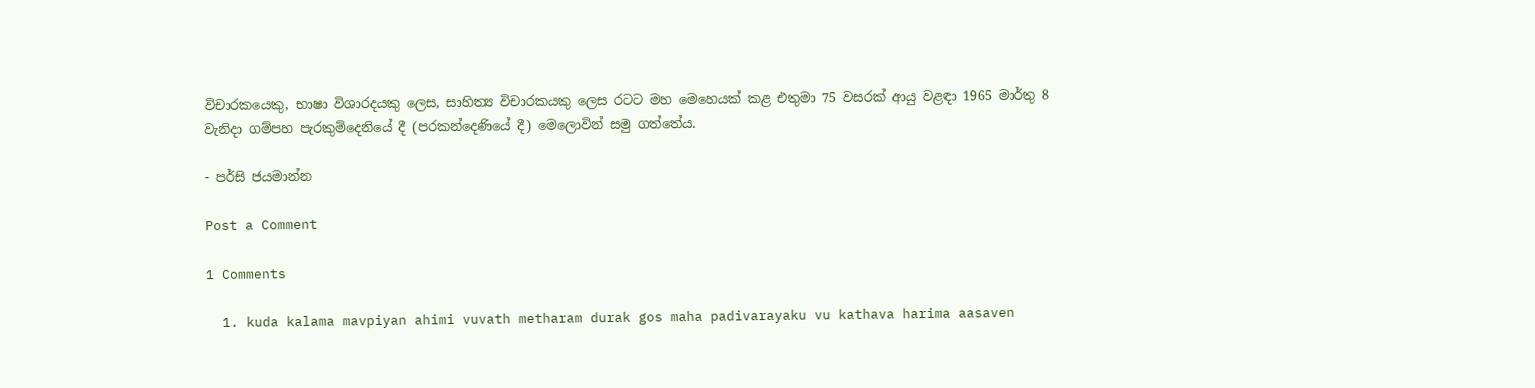විචාරකයෙකු, භාෂා විශාරදයකු ලෙස, සාහිත්‍ය විචාරකයකු ලෙස රටට මහ මෙහෙයක් කළ එතුමා 75 වසරක් ආයු වළඳා 1965 මාර්තු 8 වැනිදා ගම්පහ පැරකුම්දෙනියේ දී (පරකන්දෙණියේ දී) මෙලොවින් සමු ගත්තේය.

- පර්සි ජයමාන්න

Post a Comment

1 Comments

  1. kuda kalama mavpiyan ahimi vuvath metharam durak gos maha padivarayaku vu kathava harima aasaven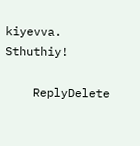kiyevva. Sthuthiy!

    ReplyDelete